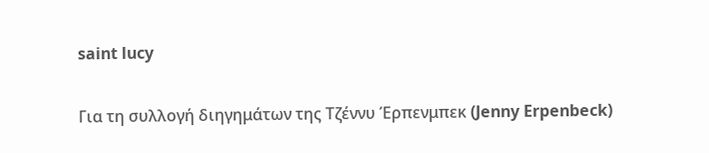saint lucy

Για τη συλλογή διηγημάτων της Τζέννυ Έρπενμπεκ (Jenny Erpenbeck)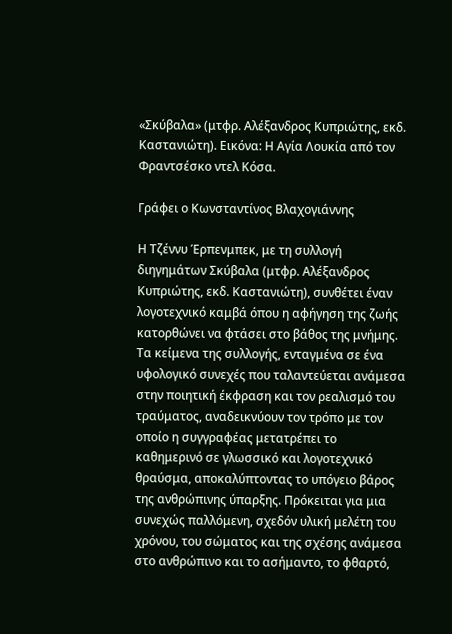«Σκύβαλα» (μτφρ. Αλέξανδρος Κυπριώτης, εκδ. Καστανιώτη). Εικόνα: Η Αγία Λουκία από τον Φραντσέσκο ντελ Κόσα.

Γράφει ο Κωνσταντίνος Βλαχογιάννης

Η Τζέννυ Έρπενμπεκ, με τη συλλογή διηγημάτων Σκύβαλα (μτφρ. Αλέξανδρος Κυπριώτης, εκδ. Καστανιώτη), συνθέτει έναν λογοτεχνικό καμβά όπου η αφήγηση της ζωής κατορθώνει να φτάσει στο βάθος της μνήμης. Τα κείμενα της συλλογής, ενταγμένα σε ένα υφολογικό συνεχές που ταλαντεύεται ανάμεσα στην ποιητική έκφραση και τον ρεαλισμό του τραύματος, αναδεικνύουν τον τρόπο με τον οποίο η συγγραφέας μετατρέπει το καθημερινό σε γλωσσικό και λογοτεχνικό θραύσμα, αποκαλύπτοντας το υπόγειο βάρος της ανθρώπινης ύπαρξης. Πρόκειται για μια συνεχώς παλλόμενη, σχεδόν υλική μελέτη του χρόνου, του σώματος και της σχέσης ανάμεσα στο ανθρώπινο και το ασήμαντο, το φθαρτό,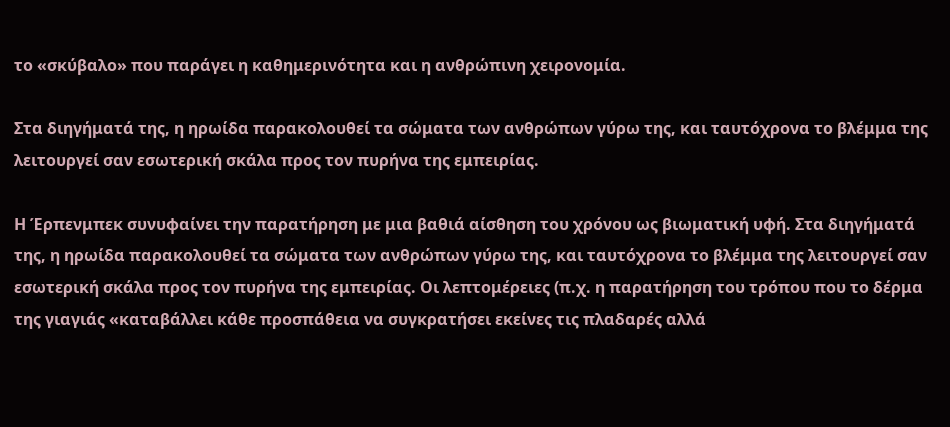το «σκύβαλο» που παράγει η καθημερινότητα και η ανθρώπινη χειρονομία.

Στα διηγήματά της, η ηρωίδα παρακολουθεί τα σώματα των ανθρώπων γύρω της, και ταυτόχρονα το βλέμμα της λειτουργεί σαν εσωτερική σκάλα προς τον πυρήνα της εμπειρίας.

Η Έρπενμπεκ συνυφαίνει την παρατήρηση με μια βαθιά αίσθηση του χρόνου ως βιωματική υφή. Στα διηγήματά της, η ηρωίδα παρακολουθεί τα σώματα των ανθρώπων γύρω της, και ταυτόχρονα το βλέμμα της λειτουργεί σαν εσωτερική σκάλα προς τον πυρήνα της εμπειρίας. Οι λεπτομέρειες (π.χ. η παρατήρηση του τρόπου που το δέρμα της γιαγιάς «καταβάλλει κάθε προσπάθεια να συγκρατήσει εκείνες τις πλαδαρές αλλά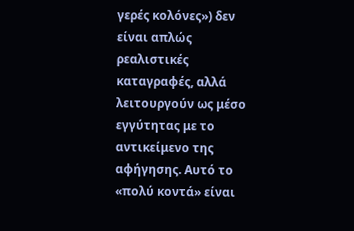γερές κολόνες») δεν είναι απλώς ρεαλιστικές καταγραφές, αλλά λειτουργούν ως μέσο εγγύτητας με το αντικείμενο της αφήγησης. Αυτό το «πολύ κοντά» είναι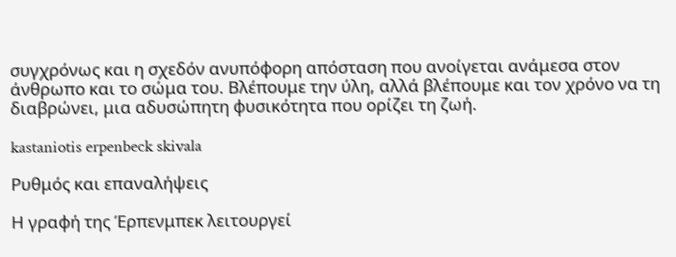συγχρόνως και η σχεδόν ανυπόφορη απόσταση που ανοίγεται ανάμεσα στον άνθρωπο και το σώμα του. Βλέπουμε την ύλη, αλλά βλέπουμε και τον χρόνο να τη διαβρώνει, μια αδυσώπητη φυσικότητα που ορίζει τη ζωή.

kastaniotis erpenbeck skivala

Ρυθμός και επαναλήψεις

Η γραφή της Έρπενμπεκ λειτουργεί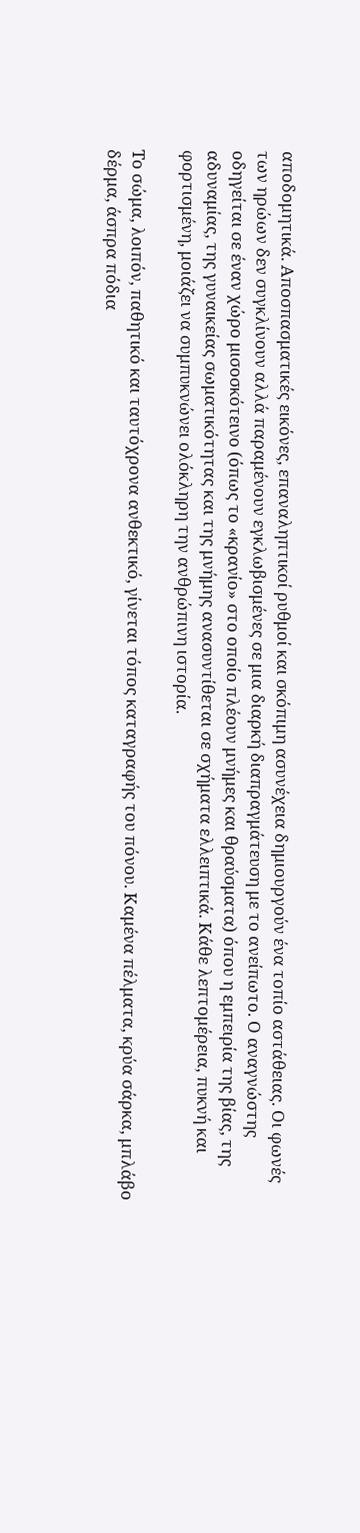αποδομητικά. Αποσπασματικές εικόνες, επαναληπτικοί ρυθμοί και σκόπιμη ασυνέχεια δημιουργούν ένα τοπίο αστάθειας. Οι φωνές των ηρώων δεν συγκλίνουν αλλά παραμένουν εγκλωβισμένες σε μια διαρκή διαπραγμάτευση με το ανείπωτο. Ο αναγνώστης οδηγείται σε έναν χώρο μισοσκότεινο (όπως το «κρανίο» στο οποίο πλέουν μνήμες και θραύσματα) όπου η εμπειρία της βίας, της αδυναμίας, της γυναικείας σωματικότητας και της μνήμης ανασυντίθεται σε σχήματα ελλειπτικά. Κάθε λεπτομέρεια, πυκνή και φορτισμένη, μοιάζει να συμπυκνώνει ολόκληρη την ανθρώπινη ιστορία.

Το σώμα, λοιπόν, παθητικό και ταυτόχρονα ανθεκτικό, γίνεται τόπος καταγραφής του πόνου. Καμένα πέλματα, κρύα σάρκα, μπλάβο δέρμα, άσπρα πόδια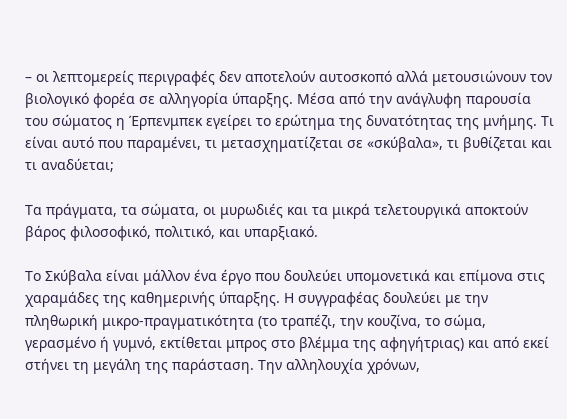– οι λεπτομερείς περιγραφές δεν αποτελούν αυτοσκοπό αλλά μετουσιώνουν τον βιολογικό φορέα σε αλληγορία ύπαρξης. Μέσα από την ανάγλυφη παρουσία του σώματος η Έρπενμπεκ εγείρει το ερώτημα της δυνατότητας της μνήμης. Τι είναι αυτό που παραμένει, τι μετασχηματίζεται σε «σκύβαλα», τι βυθίζεται και τι αναδύεται;

Τα πράγματα, τα σώματα, οι μυρωδιές και τα μικρά τελετουργικά αποκτούν βάρος φιλοσοφικό, πολιτικό, και υπαρξιακό.

Το Σκύβαλα είναι μάλλον ένα έργο που δουλεύει υπομονετικά και επίμονα στις χαραμάδες της καθημερινής ύπαρξης. Η συγγραφέας δουλεύει με την πληθωρική μικρο-πραγματικότητα (το τραπέζι, την κουζίνα, το σώμα, γερασμένο ή γυμνό, εκτίθεται μπρος στο βλέμμα της αφηγήτριας) και από εκεί στήνει τη μεγάλη της παράσταση. Την αλληλουχία χρόνων,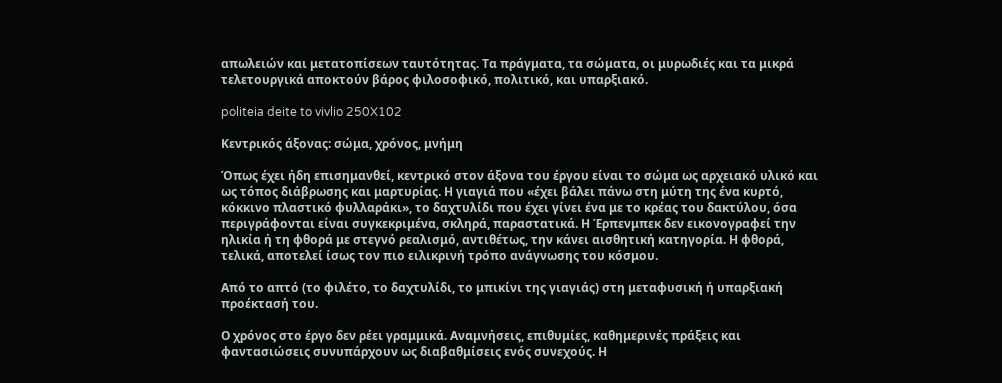απωλειών και μετατοπίσεων ταυτότητας. Τα πράγματα, τα σώματα, οι μυρωδιές και τα μικρά τελετουργικά αποκτούν βάρος φιλοσοφικό, πολιτικό, και υπαρξιακό.

politeia deite to vivlio 250X102

Κεντρικός άξονας: σώμα, χρόνος, μνήμη

Όπως έχει ήδη επισημανθεί, κεντρικό στον άξονα του έργου είναι το σώμα ως αρχειακό υλικό και ως τόπος διάβρωσης και μαρτυρίας. Η γιαγιά που «έχει βάλει πάνω στη μύτη της ένα κυρτό, κόκκινο πλαστικό φυλλαράκι», το δαχτυλίδι που έχει γίνει ένα με το κρέας του δακτύλου, όσα περιγράφονται είναι συγκεκριμένα, σκληρά, παραστατικά. Η Έρπενμπεκ δεν εικονογραφεί την ηλικία ή τη φθορά με στεγνό ρεαλισμό, αντιθέτως, την κάνει αισθητική κατηγορία. Η φθορά, τελικά, αποτελεί ίσως τον πιο ειλικρινή τρόπο ανάγνωσης του κόσμου.

Από το απτό (το φιλέτο, το δαχτυλίδι, το μπικίνι της γιαγιάς) στη μεταφυσική ή υπαρξιακή προέκτασή του.

Ο χρόνος στο έργο δεν ρέει γραμμικά. Αναμνήσεις, επιθυμίες, καθημερινές πράξεις και φαντασιώσεις συνυπάρχουν ως διαβαθμίσεις ενός συνεχούς. Η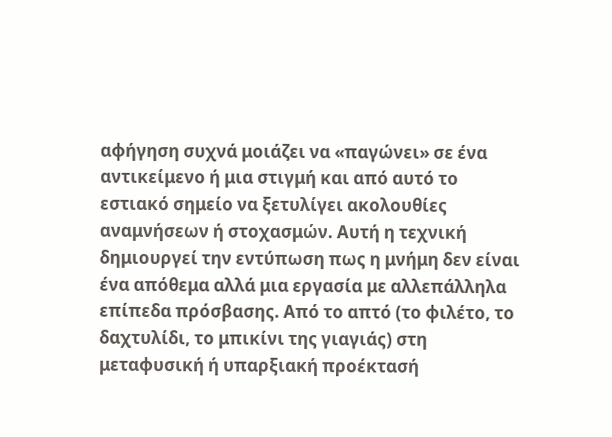αφήγηση συχνά μοιάζει να «παγώνει» σε ένα αντικείμενο ή μια στιγμή και από αυτό το εστιακό σημείο να ξετυλίγει ακολουθίες αναμνήσεων ή στοχασμών. Αυτή η τεχνική δημιουργεί την εντύπωση πως η μνήμη δεν είναι ένα απόθεμα αλλά μια εργασία με αλλεπάλληλα επίπεδα πρόσβασης. Από το απτό (το φιλέτο, το δαχτυλίδι, το μπικίνι της γιαγιάς) στη μεταφυσική ή υπαρξιακή προέκτασή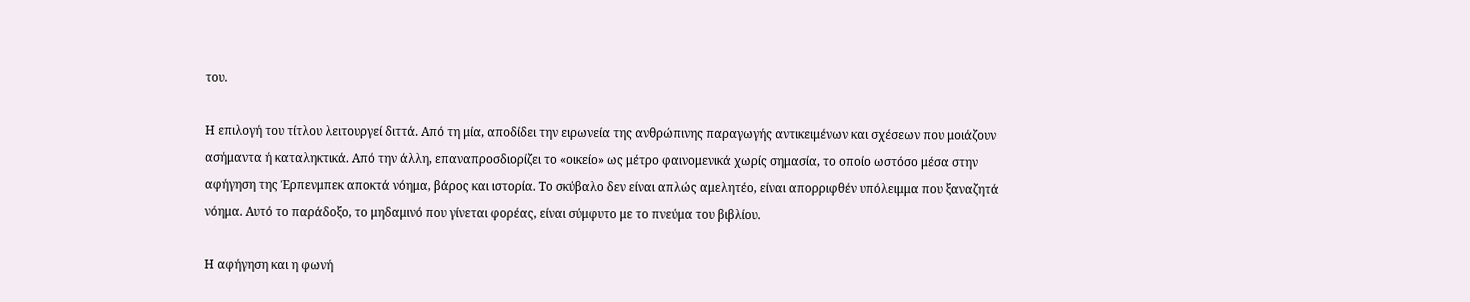του.

Η επιλογή του τίτλου λειτουργεί διττά. Από τη μία, αποδίδει την ειρωνεία της ανθρώπινης παραγωγής αντικειμένων και σχέσεων που μοιάζουν ασήμαντα ή καταληκτικά. Από την άλλη, επαναπροσδιορίζει το «οικείο» ως μέτρο φαινομενικά χωρίς σημασία, το οποίο ωστόσο μέσα στην αφήγηση της Έρπενμπεκ αποκτά νόημα, βάρος και ιστορία. Το σκύβαλο δεν είναι απλώς αμελητέο, είναι απορριφθέν υπόλειμμα που ξαναζητά νόημα. Αυτό το παράδοξο, το μηδαμινό που γίνεται φορέας, είναι σύμφυτο με το πνεύμα του βιβλίου.

Η αφήγηση και η φωνή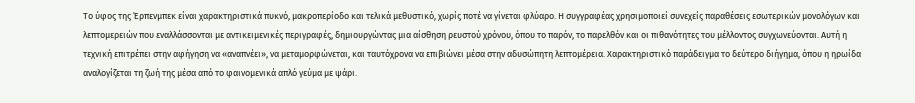Το ύφος της Έρπενμπεκ είναι χαρακτηριστικά πυκνό, μακροπερίοδο και τελικά μεθυστικό, χωρίς ποτέ να γίνεται φλύαρο. Η συγγραφέας χρησιμοποιεί συνεχείς παραθέσεις εσωτερικών μονολόγων και λεπτομερειών που εναλλάσσονται με αντικειμενικές περιγραφές, δημιουργώντας μια αίσθηση ρευστού χρόνου, όπου το παρόν, το παρελθόν και οι πιθανότητες του μέλλοντος συγχωνεύονται. Αυτή η τεχνική επιτρέπει στην αφήγηση να «αναπνέει», να μεταμορφώνεται, και ταυτόχρονα να επιβιώνει μέσα στην αδυσώπητη λεπτομέρεια. Χαρακτηριστικό παράδειγμα το δεύτερο διήγημα, όπου η ηρωίδα αναλογίζεται τη ζωή της μέσα από το φαινομενικά απλό γεύμα με ψάρι.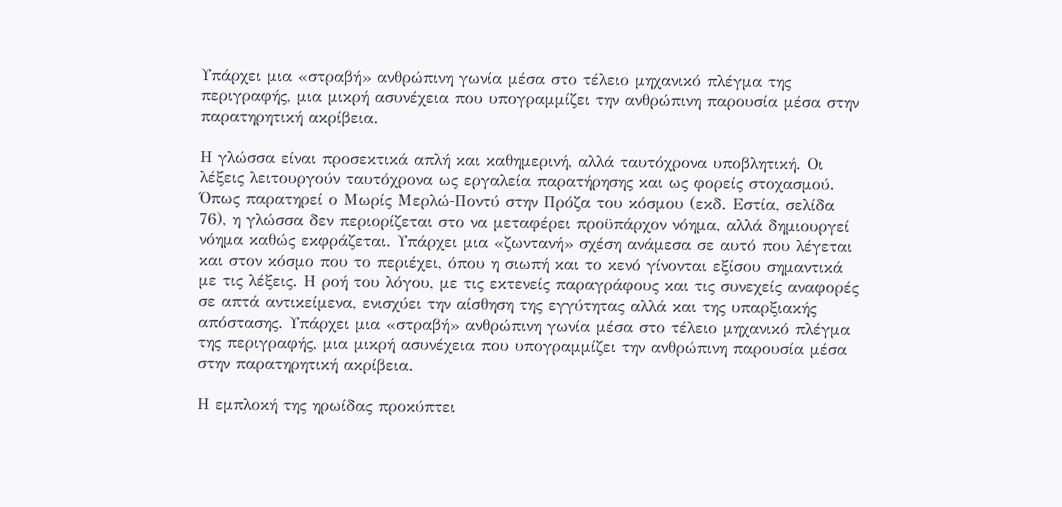Υπάρχει μια «στραβή» ανθρώπινη γωνία μέσα στο τέλειο μηχανικό πλέγμα της περιγραφής, μια μικρή ασυνέχεια που υπογραμμίζει την ανθρώπινη παρουσία μέσα στην παρατηρητική ακρίβεια.

Η γλώσσα είναι προσεκτικά απλή και καθημερινή, αλλά ταυτόχρονα υποβλητική. Οι λέξεις λειτουργούν ταυτόχρονα ως εργαλεία παρατήρησης και ως φορείς στοχασμού. Όπως παρατηρεί ο Μωρίς Μερλώ‑Ποντύ στην Πρόζα του κόσμου (εκδ. Εστία, σελίδα 76), η γλώσσα δεν περιορίζεται στο να μεταφέρει προϋπάρχον νόημα, αλλά δημιουργεί νόημα καθώς εκφράζεται. Υπάρχει μια «ζωντανή» σχέση ανάμεσα σε αυτό που λέγεται και στον κόσμο που το περιέχει, όπου η σιωπή και το κενό γίνονται εξίσου σημαντικά με τις λέξεις. Η ροή του λόγου, με τις εκτενείς παραγράφους και τις συνεχείς αναφορές σε απτά αντικείμενα, ενισχύει την αίσθηση της εγγύτητας αλλά και της υπαρξιακής απόστασης. Υπάρχει μια «στραβή» ανθρώπινη γωνία μέσα στο τέλειο μηχανικό πλέγμα της περιγραφής, μια μικρή ασυνέχεια που υπογραμμίζει την ανθρώπινη παρουσία μέσα στην παρατηρητική ακρίβεια.

Η εμπλοκή της ηρωίδας προκύπτει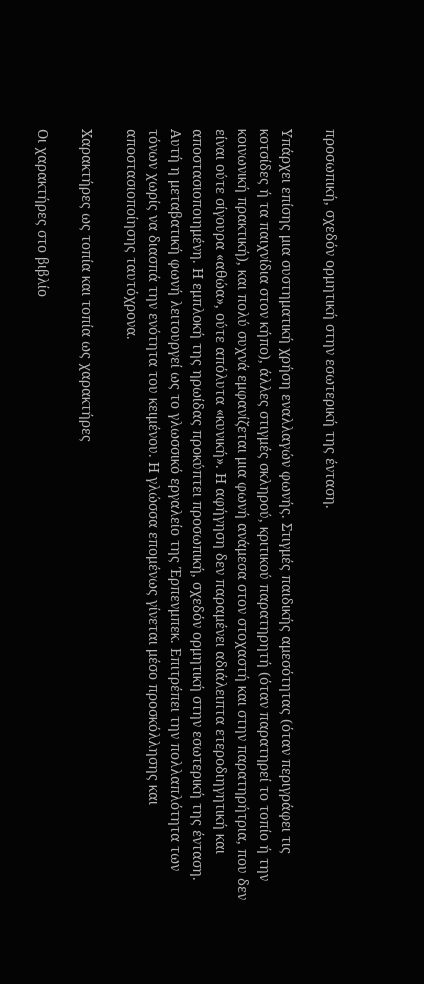προσωπική, σχεδόν ορμητική στην εσωτερική της ένταση.

Υπάρχει επίσης μια συστηματική χρήση εναλλαγών φωνής. Στιγμές παιδικής αμεσότητας (όταν περιγράφει τις κοτσίδες ή τα παιχνίδια στον κήπο), άλλες στιγμές σκληρού, κριτικού παρατηρητή (όταν παρατηρεί το τοπίο ή την κοινωνική πρακτική), και πολύ συχνά εμφανίζεται μια φωνή ανάμεσα στον στοχαστή και στην παρατηρήτρια, που δεν είναι ούτε σίγουρα «αθώα», ούτε απόλυτα «κυνική». Η αφήγηση δεν παραμένει αδιάλειπτα ετεροδιηγητική και αποστασιοποιημένη. Η εμπλοκή της ηρωίδας προκύπτει προσωπική, σχεδόν ορμητική στην εσωτερική της ένταση. Αυτή η μεταβατική φωνή λειτουργεί ως το γλωσσικό εργαλείο της Έρπενμπεκ. Επιτρέπει την πολλαπλότητα των τόνων χωρίς να διασπά την ενότητα του κειμένου. Η γλώσσα επομένως γίνεται μέσο προσκόλλησης και αποστασιοποίησης ταυτόχρονα.

Χαρακτήρες ως τοπία και τοπία ως χαρακτήρες

Οι χαρακτήρες στο βιβλίο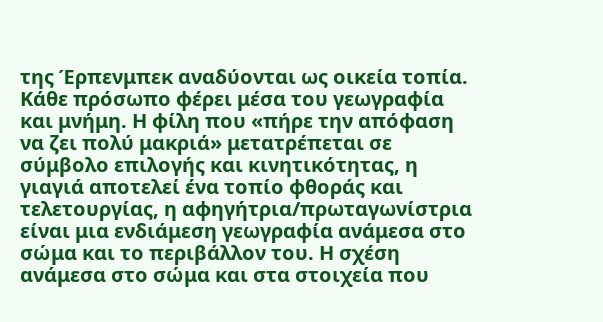της Έρπενμπεκ αναδύονται ως οικεία τοπία. Κάθε πρόσωπο φέρει μέσα του γεωγραφία και μνήμη. Η φίλη που «πήρε την απόφαση να ζει πολύ μακριά» μετατρέπεται σε σύμβολο επιλογής και κινητικότητας, η γιαγιά αποτελεί ένα τοπίο φθοράς και τελετουργίας, η αφηγήτρια/πρωταγωνίστρια είναι μια ενδιάμεση γεωγραφία ανάμεσα στο σώμα και το περιβάλλον του. Η σχέση ανάμεσα στο σώμα και στα στοιχεία που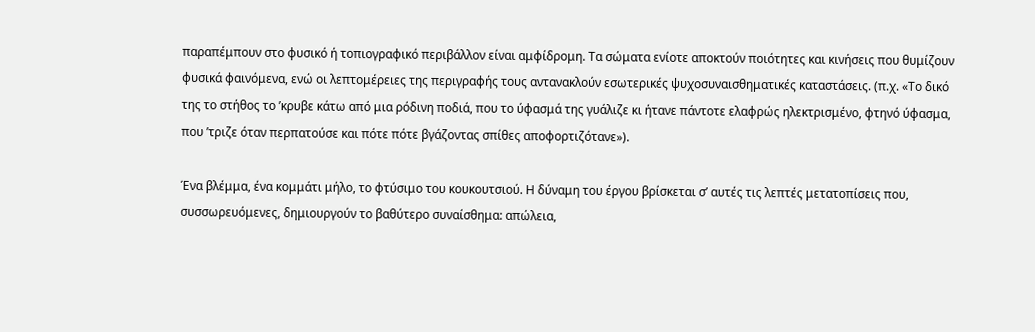παραπέμπουν στο φυσικό ή τοπιογραφικό περιβάλλον είναι αμφίδρομη. Τα σώματα ενίοτε αποκτούν ποιότητες και κινήσεις που θυμίζουν φυσικά φαινόμενα, ενώ οι λεπτομέρειες της περιγραφής τους αντανακλούν εσωτερικές ψυχοσυναισθηματικές καταστάσεις. (π.χ. «Το δικό της το στήθος το ’κρυβε κάτω από μια ρόδινη ποδιά, που το ύφασμά της γυάλιζε κι ήτανε πάντοτε ελαφρώς ηλεκτρισμένο, φτηνό ύφασμα, που ’τριζε όταν περπατούσε και πότε πότε βγάζοντας σπίθες αποφορτιζότανε»).

Ένα βλέμμα, ένα κομμάτι μήλο, το φτύσιμο του κουκουτσιού. Η δύναμη του έργου βρίσκεται σ’ αυτές τις λεπτές μετατοπίσεις που, συσσωρευόμενες, δημιουργούν το βαθύτερο συναίσθημα: απώλεια,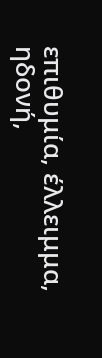επιθυμία, έλλειμμα, ηδονή,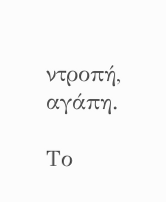ντροπή, αγάπη.

Το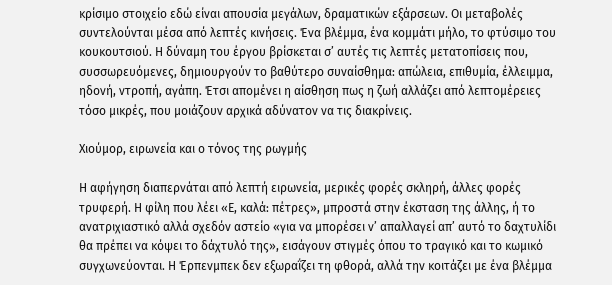κρίσιμο στοιχείο εδώ είναι απουσία μεγάλων, δραματικών εξάρσεων. Οι μεταβολές συντελούνται μέσα από λεπτές κινήσεις. Ένα βλέμμα, ένα κομμάτι μήλο, το φτύσιμο του κουκουτσιού. Η δύναμη του έργου βρίσκεται σ’ αυτές τις λεπτές μετατοπίσεις που, συσσωρευόμενες, δημιουργούν το βαθύτερο συναίσθημα: απώλεια, επιθυμία, έλλειμμα, ηδονή, ντροπή, αγάπη. Έτσι απομένει η αίσθηση πως η ζωή αλλάζει από λεπτομέρειες τόσο μικρές, που μοιάζουν αρχικά αδύνατον να τις διακρίνεις.

Χιούμορ, ειρωνεία και ο τόνος της ρωγμής

Η αφήγηση διαπερνάται από λεπτή ειρωνεία, μερικές φορές σκληρή, άλλες φορές τρυφερή. Η φίλη που λέει «Ε, καλά: πέτρες», μπροστά στην έκσταση της άλλης, ή το ανατριχιαστικό αλλά σχεδόν αστείο «για να μπορέσει ν’ απαλλαγεί απ’ αυτό το δαχτυλίδι θα πρέπει να κόψει το δάχτυλό της», εισάγουν στιγμές όπου το τραγικό και το κωμικό συγχωνεύονται. Η Έρπενμπεκ δεν εξωραΐζει τη φθορά, αλλά την κοιτάζει με ένα βλέμμα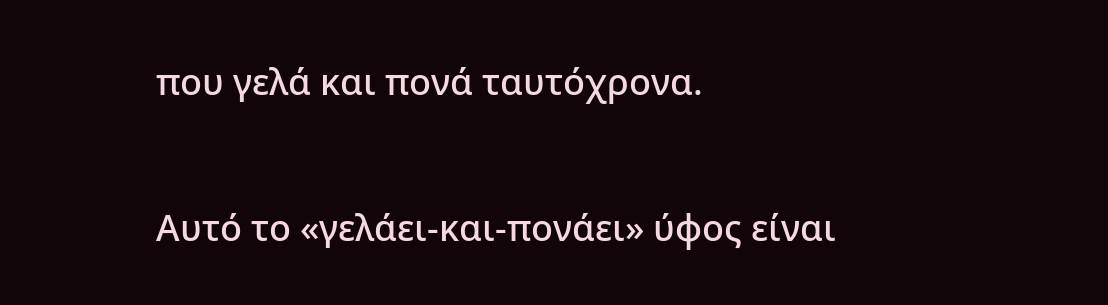που γελά και πονά ταυτόχρονα.

Αυτό το «γελάει-και-πονάει» ύφος είναι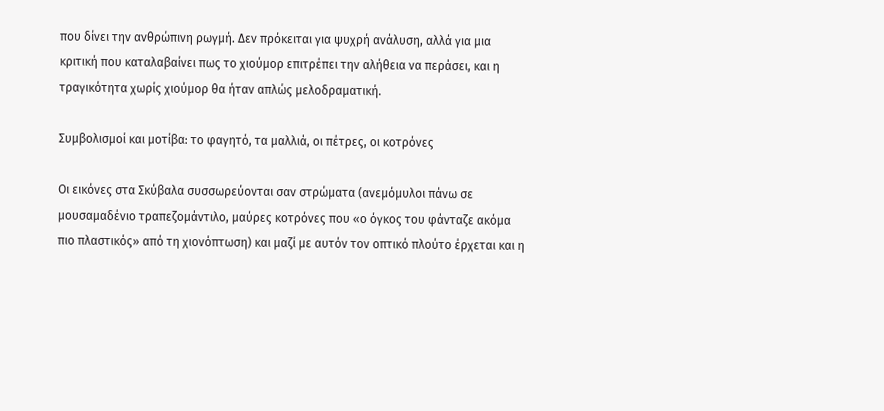που δίνει την ανθρώπινη ρωγμή. Δεν πρόκειται για ψυχρή ανάλυση, αλλά για μια κριτική που καταλαβαίνει πως το χιούμορ επιτρέπει την αλήθεια να περάσει, και η τραγικότητα χωρίς χιούμορ θα ήταν απλώς μελοδραματική.

Συμβολισμοί και μοτίβα: το φαγητό, τα μαλλιά, οι πέτρες, οι κοτρόνες

Οι εικόνες στα Σκύβαλα συσσωρεύονται σαν στρώματα (ανεμόμυλοι πάνω σε μουσαμαδένιο τραπεζομάντιλο, μαύρες κοτρόνες που «ο όγκος του φάνταζε ακόμα πιο πλαστικός» από τη χιονόπτωση) και μαζί με αυτόν τον οπτικό πλούτο έρχεται και η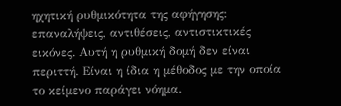ηχητική ρυθμικότητα της αφήγησης: επαναλήψεις, αντιθέσεις, αντιστικτικές εικόνες. Αυτή η ρυθμική δομή δεν είναι περιττή. Είναι η ίδια η μέθοδος με την οποία το κείμενο παράγει νόημα.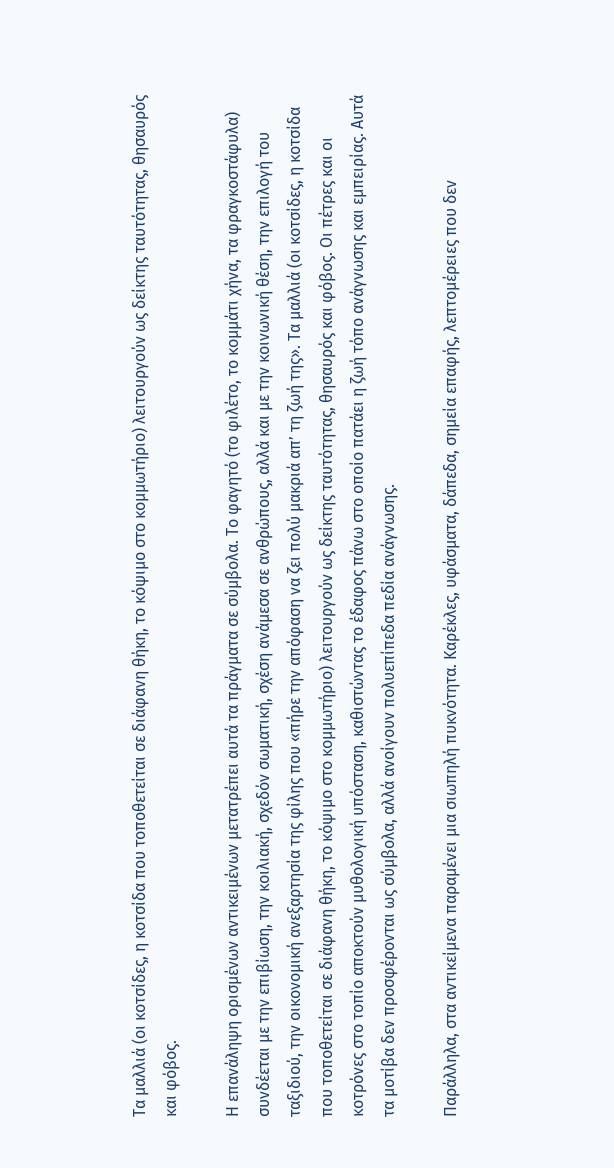Τα μαλλιά (οι κοτσίδες, η κοτσίδα που τοποθετείται σε διάφανη θήκη, το κόψιμο στο κομμωτήριο) λειτουργούν ως δείκτης ταυτότητας, θησαυρός και φόβος.

Η επανάληψη ορισμένων αντικειμένων μετατρέπει αυτά τα πράγματα σε σύμβολα. Το φαγητό (το φιλέτο, το κομμάτι χήνα, τα φραγκοστάφυλα) συνδέεται με την επιβίωση, την κοιλιακή, σχεδόν σωματική, σχέση ανάμεσα σε ανθρώπους, αλλά και με την κοινωνική θέση, την επιλογή του ταξιδιού, την οικονομική ανεξαρτησία της φίλης που «πήρε την απόφαση να ζει πολύ μακριά απ’ τη ζωή της». Τα μαλλιά (οι κοτσίδες, η κοτσίδα που τοποθετείται σε διάφανη θήκη, το κόψιμο στο κομμωτήριο) λειτουργούν ως δείκτης ταυτότητας, θησαυρός και φόβος. Οι πέτρες και οι κοτρόνες στο τοπίο αποκτούν μυθολογική υπόσταση, καθιστώντας το έδαφος πάνω στο οποίο πατάει η ζωή τόπο ανάγνωσης και εμπειρίας. Αυτά τα μοτίβα δεν προσφέρονται ως σύμβολα, αλλά ανοίγουν πολυεπίπεδα πεδία ανάγνωσης.

Παράλληλα, στα αντικείμενα παραμένει μια σιωπηλή πυκνότητα. Καρέκλες, υφάσματα, δάπεδα, σημεία επαφής, λεπτομέρειες που δεν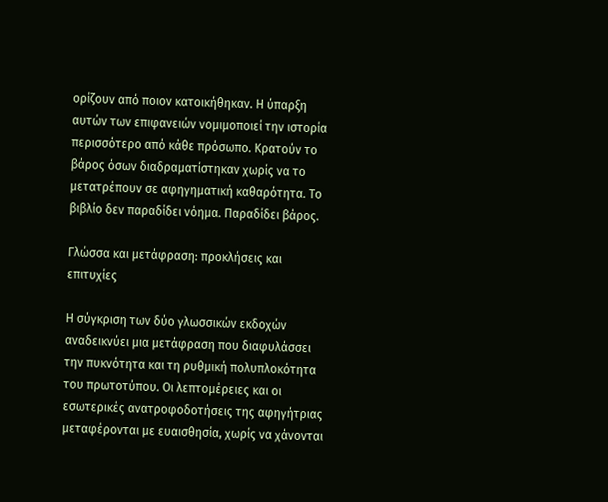ορίζουν από ποιον κατοικήθηκαν. Η ύπαρξη αυτών των επιφανειών νομιμοποιεί την ιστορία περισσότερο από κάθε πρόσωπο. Κρατούν το βάρος όσων διαδραματίστηκαν χωρίς να το μετατρέπουν σε αφηγηματική καθαρότητα. Το βιβλίο δεν παραδίδει νόημα. Παραδίδει βάρος.

Γλώσσα και μετάφραση: προκλήσεις και επιτυχίες

Η σύγκριση των δύο γλωσσικών εκδοχών αναδεικνύει μια μετάφραση που διαφυλάσσει την πυκνότητα και τη ρυθμική πολυπλοκότητα του πρωτοτύπου. Οι λεπτομέρειες και οι εσωτερικές ανατροφοδοτήσεις της αφηγήτριας μεταφέρονται με ευαισθησία, χωρίς να χάνονται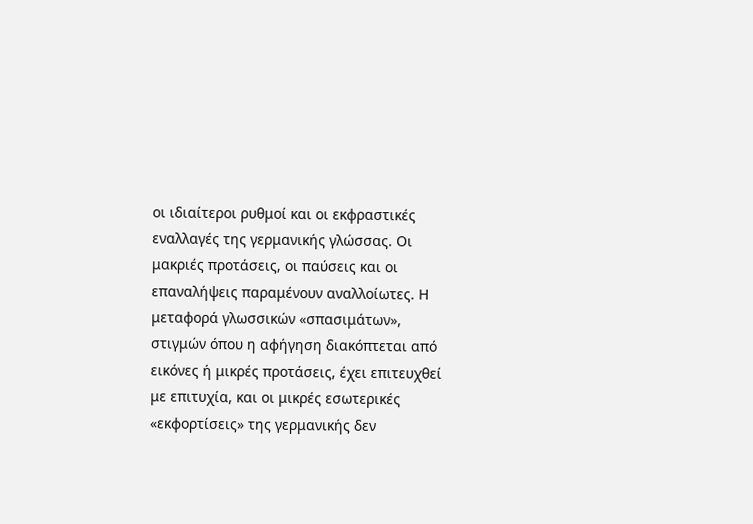οι ιδιαίτεροι ρυθμοί και οι εκφραστικές εναλλαγές της γερμανικής γλώσσας. Οι μακριές προτάσεις, οι παύσεις και οι επαναλήψεις παραμένουν αναλλοίωτες. Η μεταφορά γλωσσικών «σπασιμάτων», στιγμών όπου η αφήγηση διακόπτεται από εικόνες ή μικρές προτάσεις, έχει επιτευχθεί με επιτυχία, και οι μικρές εσωτερικές «εκφορτίσεις» της γερμανικής δεν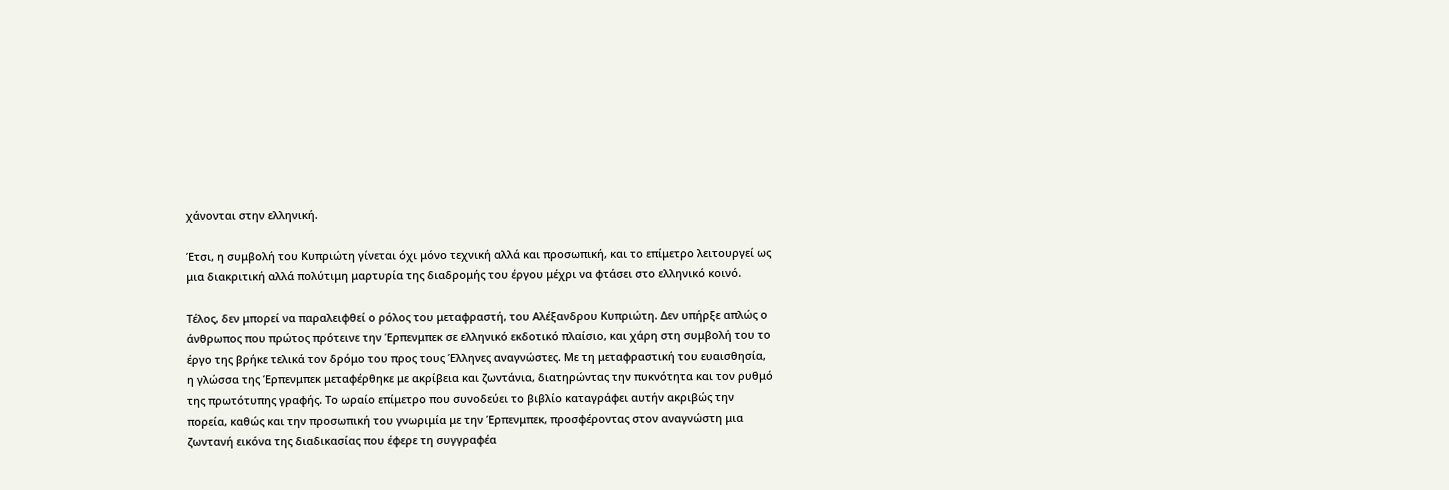χάνονται στην ελληνική.

Έτσι, η συμβολή του Κυπριώτη γίνεται όχι μόνο τεχνική αλλά και προσωπική, και το επίμετρο λειτουργεί ως μια διακριτική αλλά πολύτιμη μαρτυρία της διαδρομής του έργου μέχρι να φτάσει στο ελληνικό κοινό.

Τέλος, δεν μπορεί να παραλειφθεί ο ρόλος του μεταφραστή, του Αλέξανδρου Κυπριώτη. Δεν υπήρξε απλώς ο άνθρωπος που πρώτος πρότεινε την Έρπενμπεκ σε ελληνικό εκδοτικό πλαίσιο, και χάρη στη συμβολή του το έργο της βρήκε τελικά τον δρόμο του προς τους Έλληνες αναγνώστες. Με τη μεταφραστική του ευαισθησία, η γλώσσα της Έρπενμπεκ μεταφέρθηκε με ακρίβεια και ζωντάνια, διατηρώντας την πυκνότητα και τον ρυθμό της πρωτότυπης γραφής. Το ωραίο επίμετρο που συνοδεύει το βιβλίο καταγράφει αυτήν ακριβώς την πορεία, καθώς και την προσωπική του γνωριμία με την Έρπενμπεκ, προσφέροντας στον αναγνώστη μια ζωντανή εικόνα της διαδικασίας που έφερε τη συγγραφέα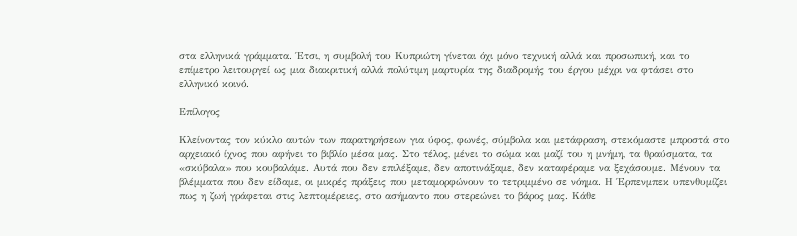στα ελληνικά γράμματα. Έτσι, η συμβολή του Κυπριώτη γίνεται όχι μόνο τεχνική αλλά και προσωπική, και το επίμετρο λειτουργεί ως μια διακριτική αλλά πολύτιμη μαρτυρία της διαδρομής του έργου μέχρι να φτάσει στο ελληνικό κοινό.

Επίλογος

Κλείνοντας τον κύκλο αυτών των παρατηρήσεων για ύφος, φωνές, σύμβολα και μετάφραση, στεκόμαστε μπροστά στο αρχειακό ίχνος που αφήνει το βιβλίο μέσα μας. Στο τέλος, μένει το σώμα και μαζί του η μνήμη, τα θραύσματα, τα «σκύβαλα» που κουβαλάμε. Αυτά που δεν επιλέξαμε, δεν αποτινάξαμε, δεν καταφέραμε να ξεχάσουμε. Μένουν τα βλέμματα που δεν είδαμε, οι μικρές πράξεις που μεταμορφώνουν το τετριμμένο σε νόημα. Η Έρπενμπεκ υπενθυμίζει πως η ζωή γράφεται στις λεπτομέρειες, στο ασήμαντο που στερεώνει το βάρος μας. Κάθε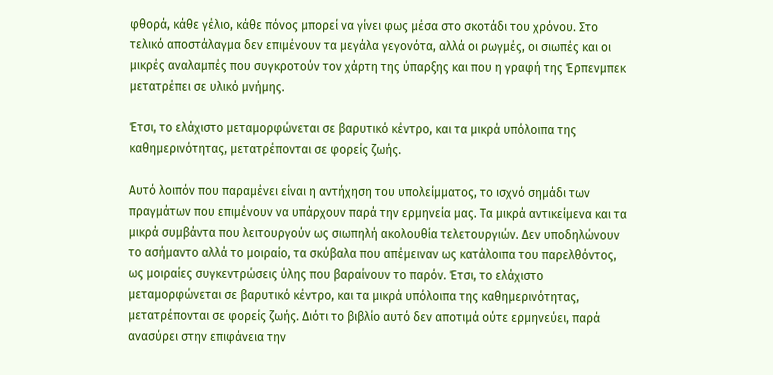φθορά, κάθε γέλιο, κάθε πόνος μπορεί να γίνει φως μέσα στο σκοτάδι του χρόνου. Στο τελικό αποστάλαγμα δεν επιμένουν τα μεγάλα γεγονότα, αλλά οι ρωγμές, οι σιωπές και οι μικρές αναλαμπές που συγκροτούν τον χάρτη της ύπαρξης και που η γραφή της Έρπενμπεκ μετατρέπει σε υλικό μνήμης.

Έτσι, το ελάχιστο μεταμορφώνεται σε βαρυτικό κέντρο, και τα μικρά υπόλοιπα της καθημερινότητας, μετατρέπονται σε φορείς ζωής.

Αυτό λοιπόν που παραμένει είναι η αντήχηση του υπολείμματος, το ισχνό σημάδι των πραγμάτων που επιμένουν να υπάρχουν παρά την ερμηνεία μας. Τα μικρά αντικείμενα και τα μικρά συμβάντα που λειτουργούν ως σιωπηλή ακολουθία τελετουργιών. Δεν υποδηλώνουν το ασήμαντο αλλά το μοιραίο, τα σκύβαλα που απέμειναν ως κατάλοιπα του παρελθόντος, ως μοιραίες συγκεντρώσεις ύλης που βαραίνουν το παρόν. Έτσι, το ελάχιστο μεταμορφώνεται σε βαρυτικό κέντρο, και τα μικρά υπόλοιπα της καθημερινότητας, μετατρέπονται σε φορείς ζωής. Διότι το βιβλίο αυτό δεν αποτιμά ούτε ερμηνεύει, παρά ανασύρει στην επιφάνεια την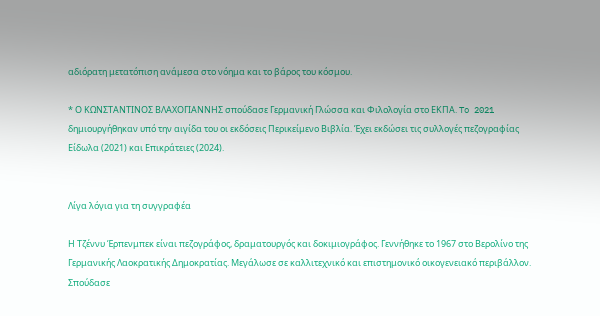αδιόρατη μετατόπιση ανάμεσα στο νόημα και το βάρος του κόσμου.

* Ο ΚΩΝΣΤΑΝΤΙΝΟΣ ΒΛΑΧΟΓΙΑΝΝΗΣ σπούδασε Γερμανική Γλώσσα και Φιλολογία στο ΕΚΠΑ. To 2021 δημιουργήθηκαν υπό την αιγίδα του οι εκδόσεις Περικείμενο Βιβλία. Έχει εκδώσει τις συλλογές πεζογραφίας Είδωλα (2021) και Επικράτειες (2024).


Λίγα λόγια για τη συγγραφέα

Η Τζέννυ Έρπενμπεκ είναι πεζογράφος, δραματουργός και δοκιμιογράφος. Γεννήθηκε το 1967 στο Βερολίνο της Γερμανικής Λαοκρατικής Δημοκρατίας. Μεγάλωσε σε καλλιτεχνικό και επιστημονικό οικογενειακό περιβάλλον. Σπούδασε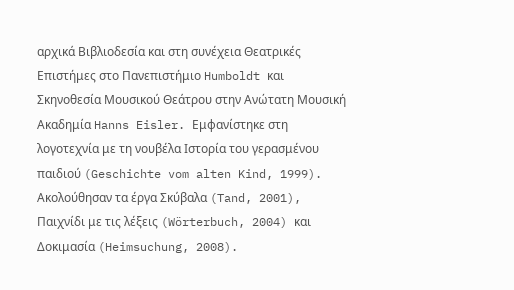αρχικά Βιβλιοδεσία και στη συνέχεια Θεατρικές Επιστήμες στο Πανεπιστήμιο Humboldt και Σκηνοθεσία Μουσικού Θεάτρου στην Ανώτατη Μουσική Ακαδημία Hanns Eisler. Εμφανίστηκε στη λογοτεχνία με τη νουβέλα Ιστορία του γερασμένου παιδιού (Geschichte vom alten Kind, 1999). Ακολούθησαν τα έργα Σκύβαλα (Tand, 2001), Παιχνίδι με τις λέξεις (Wörterbuch, 2004) και Δοκιμασία (Heimsuchung, 2008).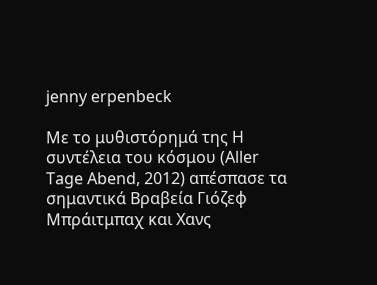jenny erpenbeck

Με το μυθιστόρημά της Η συντέλεια του κόσμου (Aller Tage Abend, 2012) απέσπασε τα σημαντικά Βραβεία Γιόζεφ Μπράιτμπαχ και Χανς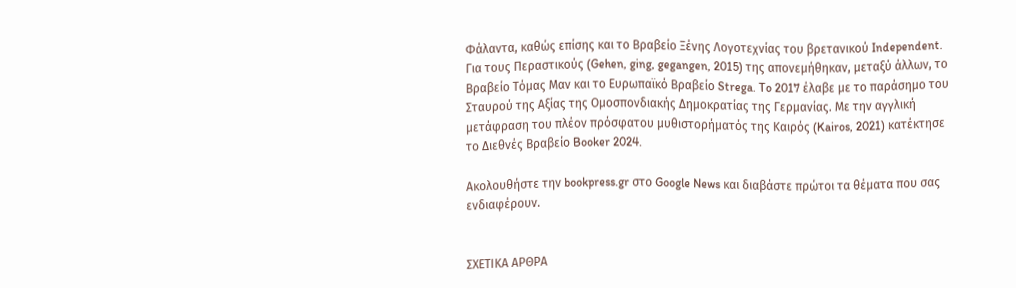Φάλαντα, καθώς επίσης και το Βραβείο Ξένης Λογοτεχνίας του βρετανικού Independent. Για τους Περαστικούς (Gehen, ging, gegangen, 2015) της απονεμήθηκαν, μεταξύ άλλων, το Βραβείο Τόμας Μαν και το Ευρωπαϊκό Βραβείο Strega. To 2017 έλαβε με το παράσημο του Σταυρού της Αξίας της Ομοσπονδιακής Δημοκρατίας της Γερμανίας. Με την αγγλική μετάφραση του πλέον πρόσφατου μυθιστορήματός της Καιρός (Kairos, 2021) κατέκτησε το Διεθνές Βραβείο Booker 2024.

Ακολουθήστε την bookpress.gr στο Google News και διαβάστε πρώτοι τα θέματα που σας ενδιαφέρουν.


ΣΧΕΤΙΚΑ ΑΡΘΡΑ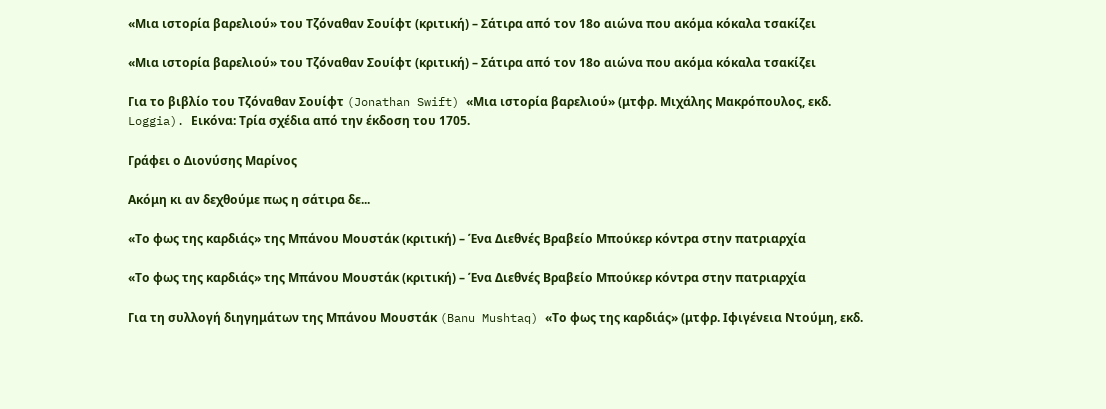«Μια ιστορία βαρελιού» του Τζόναθαν Σουίφτ (κριτική) – Σάτιρα από τον 18ο αιώνα που ακόμα κόκαλα τσακίζει

«Μια ιστορία βαρελιού» του Τζόναθαν Σουίφτ (κριτική) – Σάτιρα από τον 18ο αιώνα που ακόμα κόκαλα τσακίζει

Για το βιβλίο του Τζόναθαν Σουίφτ (Jonathan Swift) «Μια ιστορία βαρελιού» (μτφρ. Μιχάλης Μακρόπουλος, εκδ. Loggia). Εικόνα: Τρία σχέδια από την έκδοση του 1705.

Γράφει ο Διονύσης Μαρίνος

Ακόμη κι αν δεχθούμε πως η σάτιρα δε...

«Το φως της καρδιάς» της Μπάνου Μουστάκ (κριτική) – Ένα Διεθνές Βραβείο Μπούκερ κόντρα στην πατριαρχία

«Το φως της καρδιάς» της Μπάνου Μουστάκ (κριτική) – Ένα Διεθνές Βραβείο Μπούκερ κόντρα στην πατριαρχία

Για τη συλλογή διηγημάτων της Μπάνου Μουστάκ (Banu Mushtaq) «Το φως της καρδιάς» (μτφρ. Ιφιγένεια Ντούμη, εκδ.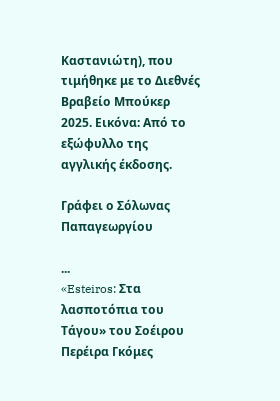Καστανιώτη), που τιμήθηκε με το Διεθνές Βραβείο Μπούκερ 2025. Εικόνα: Από το εξώφυλλο της αγγλικής έκδοσης.

Γράφει ο Σόλωνας Παπαγεωργίου

...
«Esteiros: Στα λασποτόπια του Τάγου» του Σοέιρου Περέιρα Γκόμες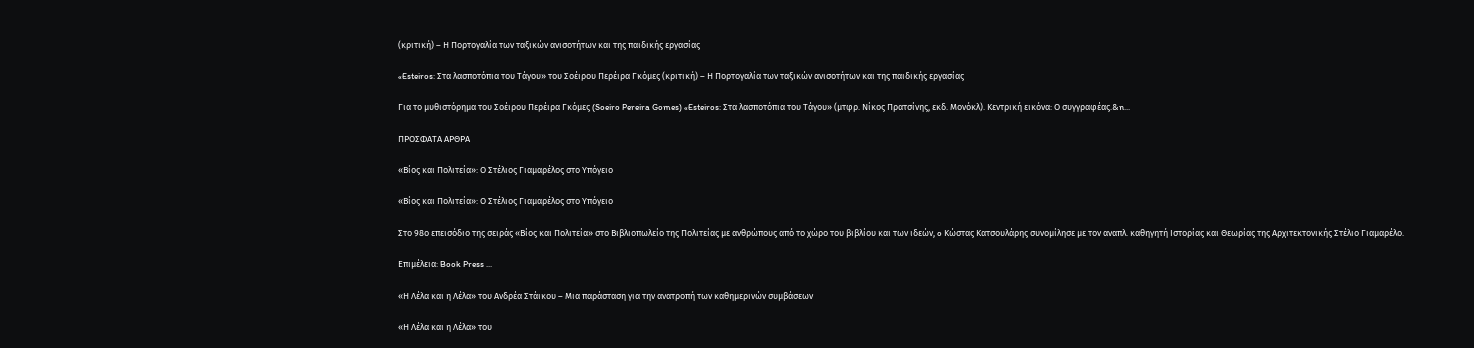(κριτική) – Η Πορτογαλία των ταξικών ανισοτήτων και της παιδικής εργασίας

«Esteiros: Στα λασποτόπια του Τάγου» του Σοέιρου Περέιρα Γκόμες (κριτική) – Η Πορτογαλία των ταξικών ανισοτήτων και της παιδικής εργασίας

Για το μυθιστόρημα του Σοέιρου Περέιρα Γκόμες (Soeiro Pereira Gomes) «Esteiros: Στα λασποτόπια του Τάγου» (μτφρ. Νίκος Πρατσίνης, εκδ. Μονόκλ). Κεντρική εικόνα: Ο συγγραφέας.&n...

ΠΡΟΣΦΑΤΑ ΑΡΘΡΑ

«Βίος και Πολιτεία»: Ο Στέλιος Γιαμαρέλος στο Υπόγειο

«Βίος και Πολιτεία»: Ο Στέλιος Γιαμαρέλος στο Υπόγειο

Στο 98ο επεισόδιο της σειράς «Βίος και Πολιτεία» στο Βιβλιοπωλείο της Πολιτείας με ανθρώπους από το χώρο του βιβλίου και των ιδεών, o Κώστας Κατσουλάρης συνομίλησε με τον αναπλ. καθηγητή Ιστορίας και Θεωρίας της Αρχιτεκτονικής Στέλιο Γιαμαρέλο.

Επιμέλεια: Book Press ...

«Η Λέλα και η Λέλα» του Ανδρέα Στάικου – Μια παράσταση για την ανατροπή των καθημερινών συμβάσεων

«Η Λέλα και η Λέλα» του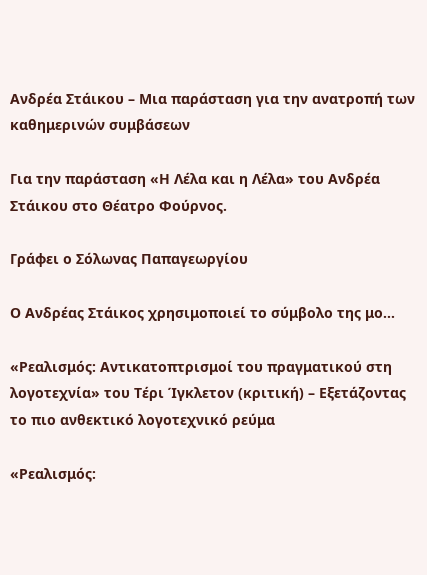Ανδρέα Στάικου – Μια παράσταση για την ανατροπή των καθημερινών συμβάσεων

Για την παράσταση «Η Λέλα και η Λέλα» του Ανδρέα Στάικου στο Θέατρο Φούρνος.

Γράφει ο Σόλωνας Παπαγεωργίου

Ο Ανδρέας Στάικος χρησιμοποιεί το σύμβολο της μο...

«Ρεαλισμός: Αντικατοπτρισμοί του πραγματικού στη λογοτεχνία» του Τέρι Ίγκλετον (κριτική) – Εξετάζοντας το πιο ανθεκτικό λογοτεχνικό ρεύμα

«Ρεαλισμός: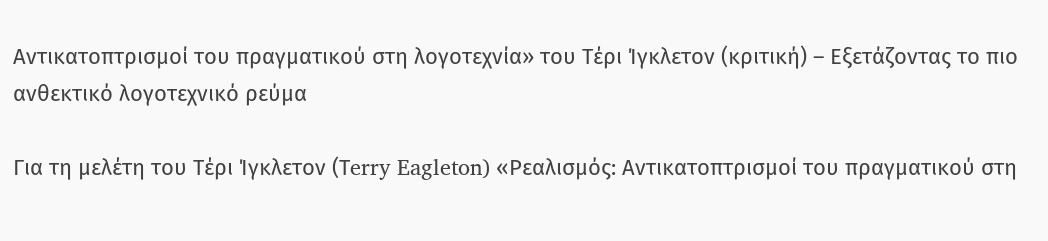Αντικατοπτρισμοί του πραγματικού στη λογοτεχνία» του Τέρι Ίγκλετον (κριτική) – Εξετάζοντας το πιο ανθεκτικό λογοτεχνικό ρεύμα

Για τη μελέτη του Τέρι Ίγκλετον (Τerry Eagleton) «Ρεαλισμός: Αντικατοπτρισμοί του πραγματικού στη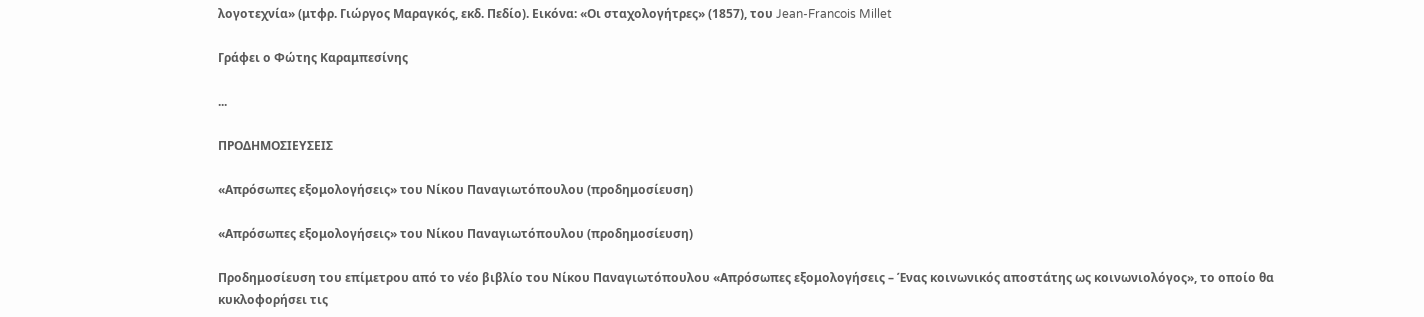λογοτεχνία» (μτφρ. Γιώργος Μαραγκός, εκδ. Πεδίο). Εικόνα: «Οι σταχολογήτρες» (1857), του Jean-Francois Millet

Γράφει ο Φώτης Καραμπεσίνης

...

ΠΡΟΔΗΜΟΣΙΕΥΣΕΙΣ

«Απρόσωπες εξομολογήσεις» του Νίκου Παναγιωτόπουλου (προδημοσίευση)

«Απρόσωπες εξομολογήσεις» του Νίκου Παναγιωτόπουλου (προδημοσίευση)

Προδημοσίευση του επίμετρου από το νέο βιβλίο του Νίκου Παναγιωτόπουλου «Απρόσωπες εξομολογήσεις – Ένας κοινωνικός αποστάτης ως κοινωνιολόγος», το οποίο θα κυκλοφορήσει τις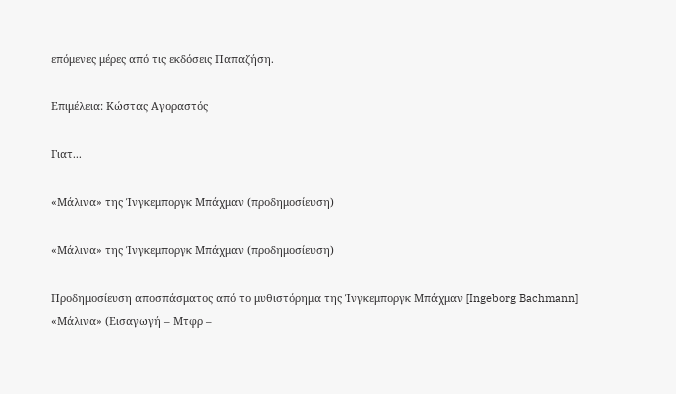επόμενες μέρες από τις εκδόσεις Παπαζήση.

Επιμέλεια: Κώστας Αγοραστός

Γιατ...

«Μάλινα» της Ίνγκεμποργκ Μπάχμαν (προδημοσίευση)

«Μάλινα» της Ίνγκεμποργκ Μπάχμαν (προδημοσίευση)

Προδημοσίευση αποσπάσματος από το μυθιστόρημα της Ίνγκεμποργκ Μπάχμαν [Ingeborg Bachmann] «Μάλινα» (Εισαγωγή – Μτφρ –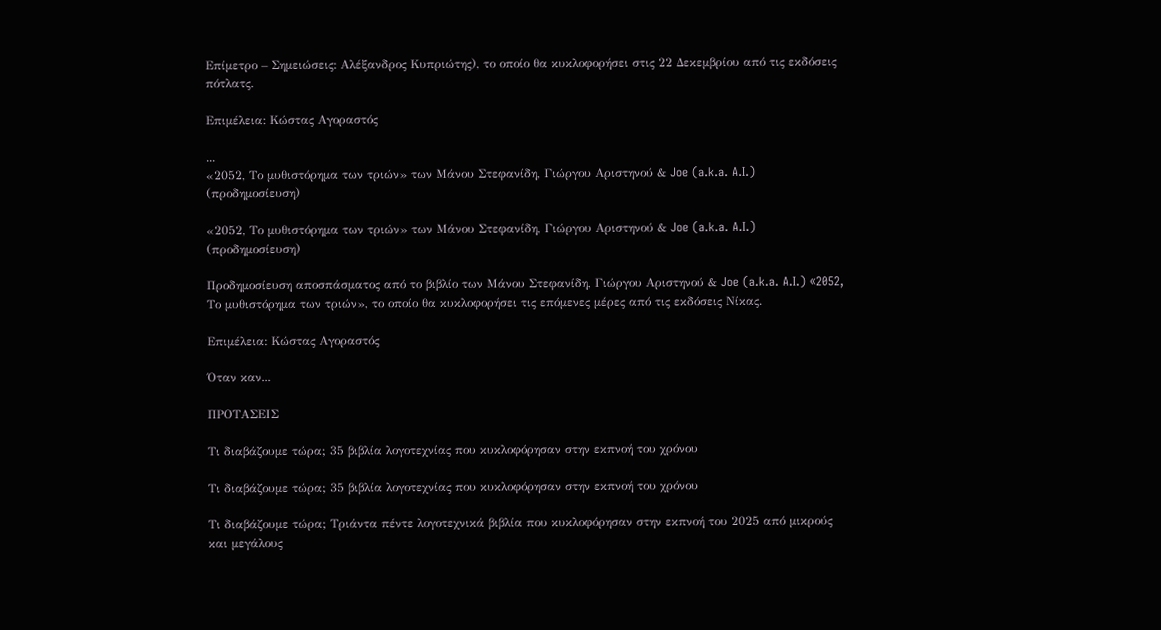Επίμετρο – Σημειώσεις: Αλέξανδρος Κυπριώτης), το οποίο θα κυκλοφορήσει στις 22 Δεκεμβρίου από τις εκδόσεις πότλατς.

Επιμέλεια: Κώστας Αγοραστός

...
«2052, Το μυθιστόρημα των τριών» των Μάνου Στεφανίδη, Γιώργου Αριστηνού & Joe (a.k.a. A.I.) (προδημοσίευση)

«2052, Το μυθιστόρημα των τριών» των Μάνου Στεφανίδη, Γιώργου Αριστηνού & Joe (a.k.a. A.I.) (προδημοσίευση)

Προδημοσίευση αποσπάσματος από το βιβλίο των Μάνου Στεφανίδη, Γιώργου Αριστηνού & Joe (a.k.a. A.I.) «2052, Το μυθιστόρημα των τριών», το οποίο θα κυκλοφορήσει τις επόμενες μέρες από τις εκδόσεις Νίκας.

Επιμέλεια: Κώστας Αγοραστός

Όταν καν...

ΠΡΟΤΑΣΕΙΣ

Τι διαβάζουμε τώρα; 35 βιβλία λογοτεχνίας που κυκλοφόρησαν στην εκπνοή του χρόνου

Τι διαβάζουμε τώρα; 35 βιβλία λογοτεχνίας που κυκλοφόρησαν στην εκπνοή του χρόνου

Τι διαβάζουμε τώρα; Τριάντα πέντε λογοτεχνικά βιβλία που κυκλοφόρησαν στην εκπνοή του 2025 από μικρούς και μεγάλους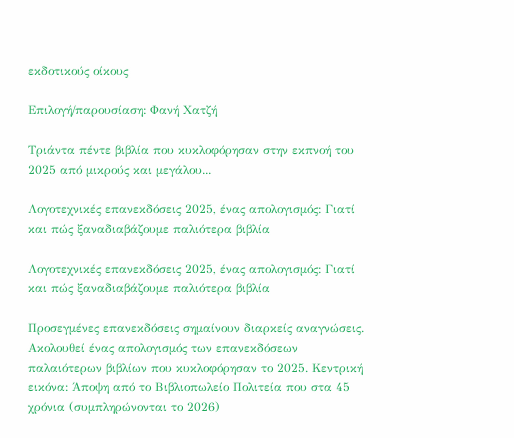εκδοτικούς οίκους

Επιλογή/παρουσίαση: Φανή Χατζή

Τριάντα πέντε βιβλία που κυκλοφόρησαν στην εκπνοή του 2025 από μικρούς και μεγάλου...

Λογοτεχνικές επανεκδόσεις 2025, ένας απολογισμός: Γιατί και πώς ξαναδιαβάζουμε παλιότερα βιβλία

Λογοτεχνικές επανεκδόσεις 2025, ένας απολογισμός: Γιατί και πώς ξαναδιαβάζουμε παλιότερα βιβλία

Προσεγμένες επανεκδόσεις σημαίνουν διαρκείς αναγνώσεις. Ακολουθεί ένας απολογισμός των επανεκδόσεων παλαιότερων βιβλίων που κυκλοφόρησαν το 2025. Κεντρική εικόνα: Άποψη από το Βιβλιοπωλείο Πολιτεία που στα 45 χρόνια (συμπληρώνονται το 2026)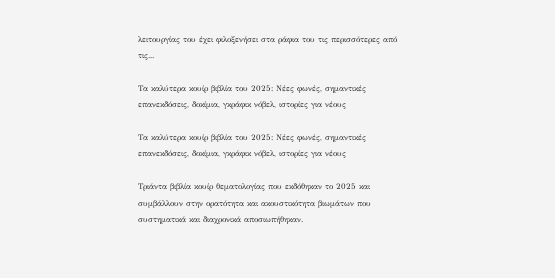λειτουργίας του έχει φιλοξενήσει στα ράφια του τις περισσότερες από τις...

Τα καλύτερα κουίρ βιβλία του 2025: Νέες φωνές, σημαντικές επανεκδόσεις, δοκίμια, γκράφικ νόβελ, ιστορίες για νέους

Τα καλύτερα κουίρ βιβλία του 2025: Νέες φωνές, σημαντικές επανεκδόσεις, δοκίμια, γκράφικ νόβελ, ιστορίες για νέους

Τριάντα βιβλία κουίρ θεματολογίας που εκδόθηκαν το 2025 και συμβάλλουν στην ορατότητα και ακουστικότητα βιωμάτων που συστηματικά και διαχρονικά αποσιωπήθηκαν.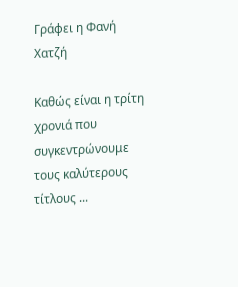Γράφει η Φανή Χατζή

Καθώς είναι η τρίτη χρονιά που συγκεντρώνουμε τους καλύτερους τίτλους ...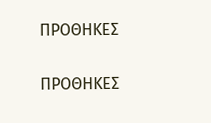ΠΡΟΘΗΚΕΣ

ΠΡΟΘΗΚΕΣ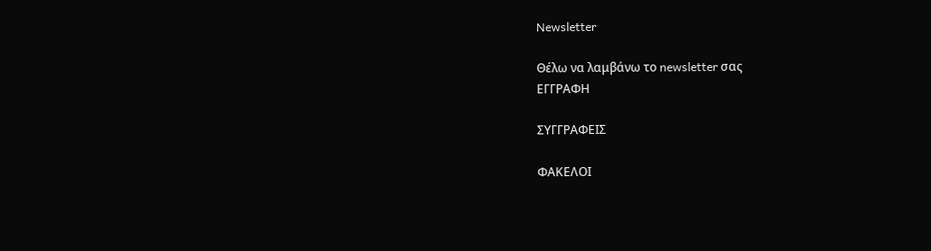Newsletter

Θέλω να λαμβάνω το newsletter σας
ΕΓΓΡΑΦΗ

ΣΥΓΓΡΑΦΕΙΣ

ΦΑΚΕΛΟΙ